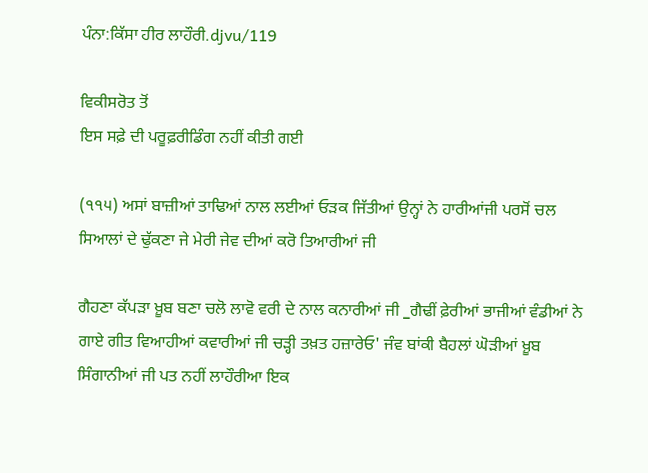ਪੰਨਾ:ਕਿੱਸਾ ਹੀਰ ਲਾਹੌਰੀ.djvu/119

ਵਿਕੀਸਰੋਤ ਤੋਂ
ਇਸ ਸਫ਼ੇ ਦੀ ਪਰੂਫ਼ਰੀਡਿੰਗ ਨਹੀਂ ਕੀਤੀ ਗਈ

(੧੧੫) ਅਸਾਂ ਬਾਜ਼ੀਆਂ ਤਾਢਿਆਂ ਨਾਲ ਲਈਆਂ ਓੜਕ ਜਿੱਤੀਆਂ ਉਨ੍ਹਾਂ ਨੇ ਹਾਰੀਆਂਜੀ ਪਰਸੋਂ ਚਲ ਸਿਆਲਾਂ ਦੇ ਢੁੱਕਣਾ ਜੇ ਮੇਰੀ ਜੇਵ ਦੀਆਂ ਕਰੋ ਤਿਆਰੀਆਂ ਜੀ

ਗੈਹਣਾ ਕੱਪੜਾ ਖ਼ੂਬ ਬਣਾ ਚਲੋ ਲਾਵੋ ਵਰੀ ਦੇ ਨਾਲ ਕਨਾਰੀਆਂ ਜੀ _ਗੈਢੀਂ ਫ਼ੇਰੀਆਂ ਭਾਜੀਆਂ ਵੰਡੀਆਂ ਨੇ ਗਾਏ ਗੀਤ ਵਿਆਹੀਆਂ ਕਵਾਰੀਆਂ ਜੀ ਚੜ੍ਹੀ ਤਖ਼ਤ ਹਜ਼ਾਰੇਓ' ਜੰਵ ਬਾਂਕੀ ਬੈਹਲਾਂ ਘੋੜੀਆਂ ਖ਼ੂਬ ਸਿੰਗਾਨੀਆਂ ਜੀ ਪਤ ਨਹੀਂ ਲਾਹੌਰੀਆ ਇਕ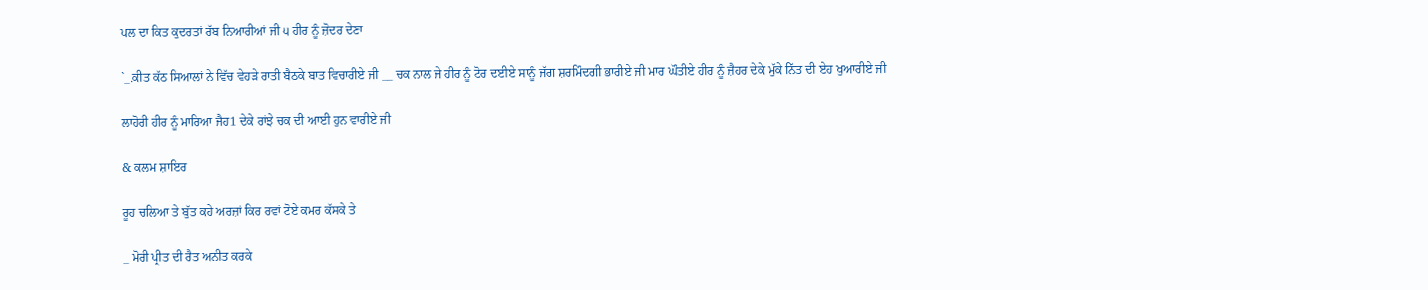ਪਲ ਦਾ ਕਿਤ ਕੁਦਰਤਾਂ ਰੱਬ ਨਿਆਰੀਆਂ ਜੀ ੫ ਹੀਰ ਨੂੰ ਜ਼ੋਦਰ ਦੇਣਾ

`_.ਕੀਤ ਕੱਠ ਸਿਆਲਾਂ ਨੇ ਵਿੱਚ ਵੇਹੜੇ ਰਾਤੀ ਬੈਠਕੇ ਬਾਤ ਵਿਚਾਰੀਏ ਜੀ __ ਚਕ ਨਾਲ ਜੇ ਹੀਰ ਨੂੰ ਟੋਰ ਦਈਏ ਸਾਨੂੰ ਜੱਗ ਸ਼ਰਮਿੰਦਗੀ ਭਾਰੀਏ ਜੀ ਮਾਰ ਘੌਤੀਏ ਹੀਰ ਨੂੰ ਜ਼ੈਹਰ ਦੇਕੇ ਮੁੱਕੇ ਨਿੱਤ ਦੀ ਏਹ ਖੁਆਰੀਏ ਜੀ

ਲਾਹੋਰੀ ਹੀਰ ਨੂੰ ਮਾਰਿਆ ਜੈਹ1 ਦੇਕੇ ਰਾਂਝੇ ਚਕ ਦੀ ਆਈ ਹੁਨ ਵਾਰੀਏ ਜੀ

& ਕਲਮ ਸ਼ਾਇਰ

ਰੂਹ ਚਲਿਆ ਤੇ ਬੁੱਤ ਕਹੇ ਅਰਜ਼ਾਂ ਕਿਰ ਰਵਾਂ ਟੋਏ ਕਮਰ ਕੱਸਕੇ ਤੇ

_ ਮੋਰੀ ਪ੍ਰੀਤ ਦੀ ਰੈਤ ਅਨੀਤ ਕਰਕੇ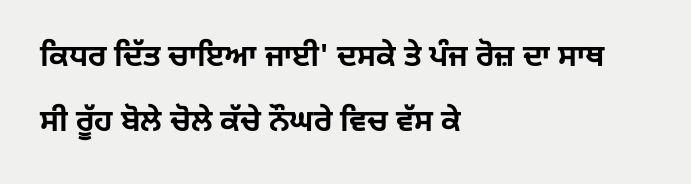ਕਿਧਰ ਦਿੱਤ ਚਾਇਆ ਜਾਈ' ਦਸਕੇ ਤੇ ਪੰਜ ਰੋਜ਼ ਦਾ ਸਾਥ ਸੀ ਰੂੱਹ ਬੋਲੇ ਚੋਲੇ ਕੱਚੇ ਨੌਘਰੇ ਵਿਚ ਵੱਸ ਕੇ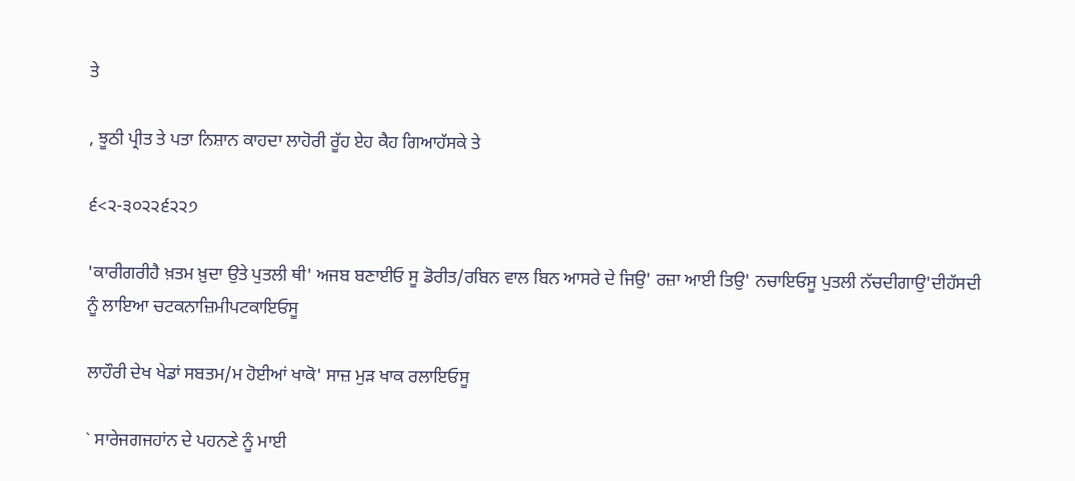ਤੇ

, ਝੂਠੀ ਪ੍ਰੀਤ ਤੇ ਪਤਾ ਨਿਸ਼ਾਨ ਕਾਹਦਾ ਲਾਹੋਰੀ ਰੂੱਹ ਏਹ ਕੈਹ ਗਿਆਹੱਸਕੇ ਤੇ

੬<੨-੩੦੨੨੬੨੨੭

'ਕਾਰੀਗਰੀਹੈ ਖ਼ਤਮ ਖ਼ੁਦਾ ਉਤੇ ਪੁਤਲੀ ਥੀ' ਅਜਬ ਬਣਾਈਓ ਸੂ ਡੋਰੀਤ/ਰਬਿਨ ਵਾਲ ਬਿਨ ਆਸਰੇ ਦੇ ਜਿਉ' ਰਜ਼ਾ ਆਈ ਤਿਉ' ਨਚਾਇਓਸੂ ਪੁਤਲੀ ਨੱਚਦੀਗਾਉ'ਦੀਹੱਸਦੀ ਨੂੰ ਲਾਇਆ ਚਟਕਨਾਜ਼ਿਮੀਪਟਕਾਇਓਸੂ

ਲਾਹੌਰੀ ਦੇਖ ਖੇਡਾਂ ਸਬਤਮ/ਮ ਹੋਈਆਂ ਖਾਕੋ' ਸਾਜ਼ ਮੁੜ ਖਾਕ ਰਲਾਇਓਸੂ

` ਸਾਰੇਜਗਜਹਾਂਨ ਦੇ ਪਹਨਣੇ ਨੂੰ ਮਾਈ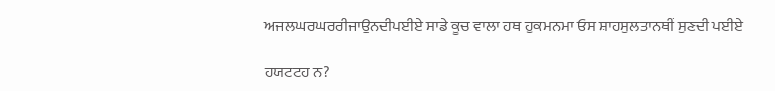ਅਜਲਘਰਘਰਰੀਜਾਉਨਦੀਪਈਏ ਸਾਡੇ ਕੂਚ ਵਾਲਾ ਹਥ ਹੁਕਮਨਮਾ ਓਸ ਸ਼ਾਹਸੁਲਤਾਨਥੀਂ ਸੁਣਦੀ ਪਈਏ

ਹਯਟਟਹ ਨ?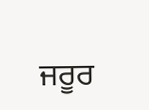ਜਰੂਰ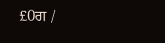£0ਗ /